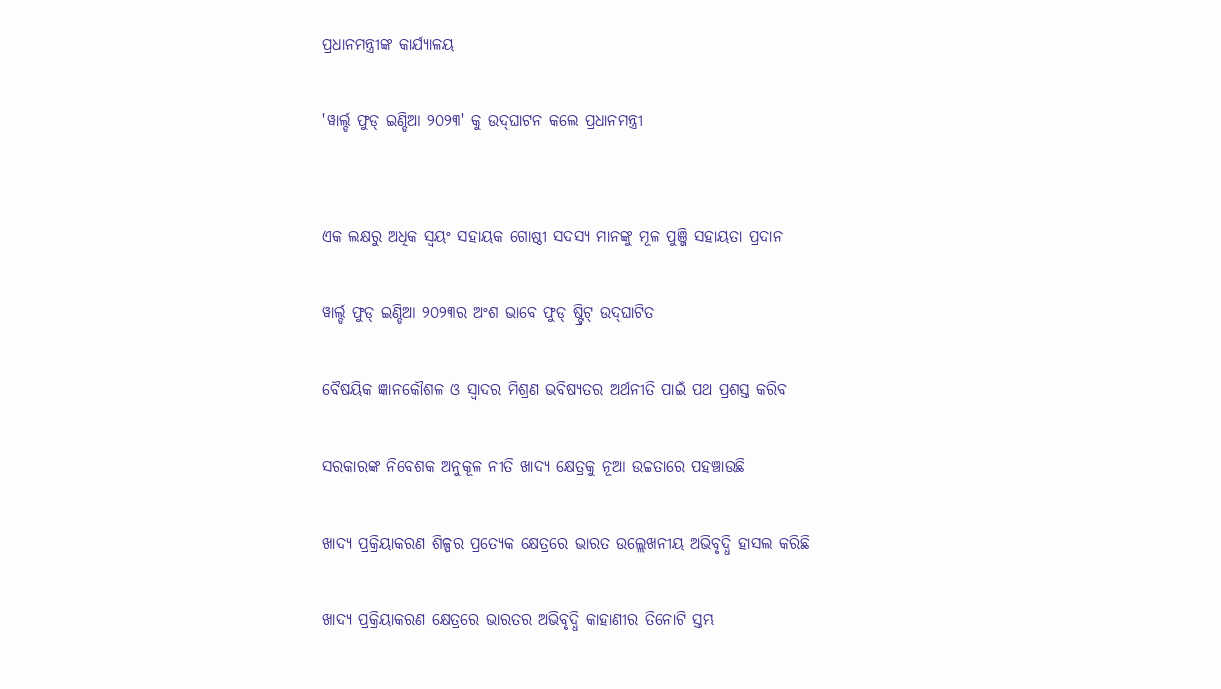ପ୍ରଧାନମନ୍ତ୍ରୀଙ୍କ କାର୍ଯ୍ୟାଳୟ

'ୱାର୍ଲ୍ଡ ଫୁଡ୍ ଇଣ୍ଡିଆ ୨୦୨୩' କୁ ଉଦ୍‌ଘାଟନ କଲେ ପ୍ରଧାନମନ୍ତ୍ରୀ


ଏକ ଲକ୍ଷରୁ ଅଧିକ ସ୍ୱୟଂ ସହାୟକ ଗୋଷ୍ଠୀ ସଦସ୍ୟ ମାନଙ୍କୁ ମୂଳ ପୁଞ୍ଜି ସହାୟତା ପ୍ରଦାନ

ୱାର୍ଲ୍ଡ ଫୁଡ୍ ଇଣ୍ଡିଆ ୨୦୨୩ର ଅଂଶ ଭାବେ ଫୁଡ୍ ଷ୍ଟ୍ରିଟ୍ ଉଦ୍‌ଘାଟିତ

ବୈଷୟିକ ଜ୍ଞାନକୌଶଳ ଓ ସ୍ୱାଦର ମିଶ୍ରଣ ଭବିଷ୍ୟତର ଅର୍ଥନୀତି ପାଇଁ ପଥ ପ୍ରଶସ୍ତ କରିବ

ସରକାରଙ୍କ ନିବେଶକ ଅନୁକୂଳ ନୀତି ଖାଦ୍ୟ କ୍ଷେତ୍ରକୁ ନୂଆ ଉଚ୍ଚତାରେ ପହଞ୍ଚାଉଛି

ଖାଦ୍ୟ ପ୍ରକ୍ରିୟାକରଣ ଶିଳ୍ପର ପ୍ରତ୍ୟେକ କ୍ଷେତ୍ରରେ ଭାରତ ଉଲ୍ଲେଖନୀୟ ଅଭିବୃଦ୍ଧି ହାସଲ କରିଛି

ଖାଦ୍ୟ ପ୍ରକ୍ରିୟାକରଣ କ୍ଷେତ୍ରରେ ଭାରତର ଅଭିବୃଦ୍ଧି କାହାଣୀର ତିନୋଟି ସ୍ତମ୍ଭ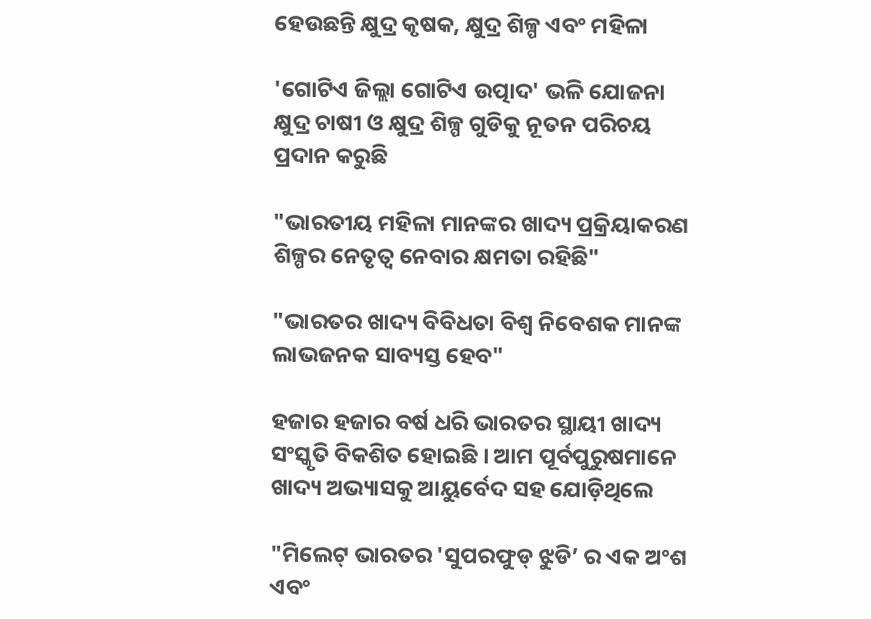ହେଉଛନ୍ତି କ୍ଷୁଦ୍ର କୃଷକ, କ୍ଷୁଦ୍ର ଶିଳ୍ପ ଏବଂ ମହିଳା

'ଗୋଟିଏ ଜିଲ୍ଲା ଗୋଟିଏ ଉତ୍ପାଦ' ଭଳି ଯୋଜନା କ୍ଷୁଦ୍ର ଚାଷୀ ଓ କ୍ଷୁଦ୍ର ଶିଳ୍ପ ଗୁଡିକୁ ନୂତନ ପରିଚୟ ପ୍ରଦାନ କରୁଛି

"ଭାରତୀୟ ମହିଳା ମାନଙ୍କର ଖାଦ୍ୟ ପ୍ରକ୍ରିୟାକରଣ ଶିଳ୍ପର ନେତୃତ୍ୱ ନେବାର କ୍ଷମତା ରହିଛି"

"ଭାରତର ଖାଦ୍ୟ ବିବିଧତା ବିଶ୍ୱ ନିବେଶକ ମାନଙ୍କ ଲାଭଜନକ ସାବ୍ୟସ୍ତ ହେବ"

ହଜାର ହଜାର ବର୍ଷ ଧରି ଭାରତର ସ୍ଥାୟୀ ଖାଦ୍ୟ ସଂସ୍କୃତି ବିକଶିତ ହୋଇଛି । ଆମ ପୂର୍ବପୁରୁଷମାନେ ଖାଦ୍ୟ ଅଭ୍ୟାସକୁ ଆୟୁର୍ବେଦ ସହ ଯୋଡ଼ିଥିଲେ

"ମିଲେଟ୍ ଭାରତର 'ସୁପରଫୁଡ୍ ଝୁଡି’ ର ଏକ ଅଂଶ ଏବଂ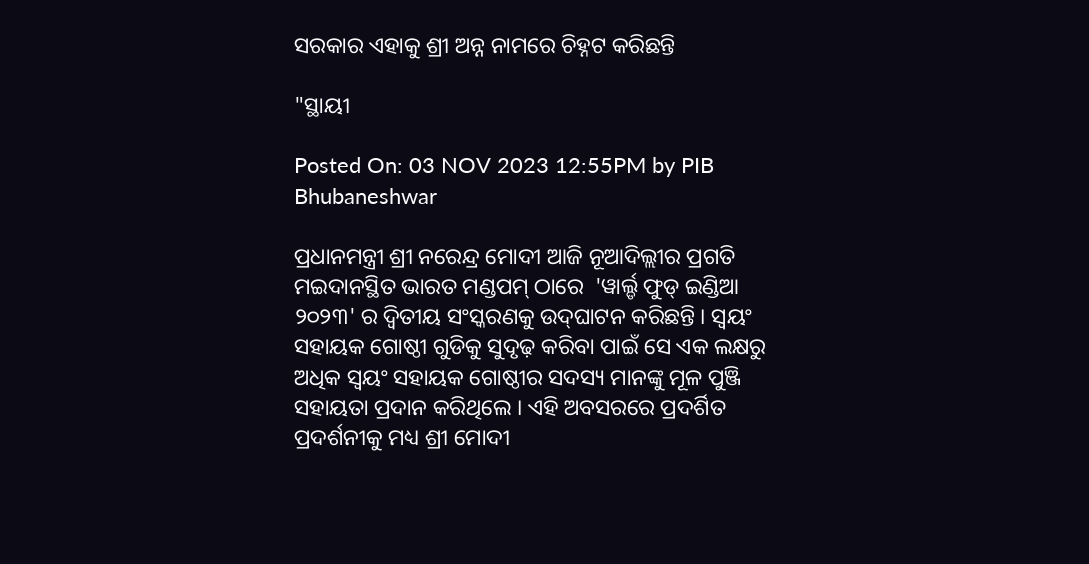ସରକାର ଏହାକୁ ଶ୍ରୀ ଅନ୍ନ ନାମରେ ଚିହ୍ନଟ କରିଛନ୍ତି

"ସ୍ଥାୟୀ

Posted On: 03 NOV 2023 12:55PM by PIB Bhubaneshwar

ପ୍ରଧାନମନ୍ତ୍ରୀ ଶ୍ରୀ ନରେନ୍ଦ୍ର ମୋଦୀ ଆଜି ନୂଆଦିଲ୍ଲୀର ପ୍ରଗତି ମଇଦାନସ୍ଥିତ ଭାରତ ମଣ୍ଡପମ୍ ଠାରେ  'ୱାର୍ଲ୍ଡ ଫୁଡ୍ ଇଣ୍ଡିଆ ୨୦୨୩' ର ଦ୍ୱିତୀୟ ସଂସ୍କରଣକୁ ଉଦ୍‌ଘାଟନ କରିଛନ୍ତି । ସ୍ୱୟଂ ସହାୟକ ଗୋଷ୍ଠୀ ଗୁଡିକୁ ସୁଦୃଢ଼ କରିବା ପାଇଁ ସେ ଏକ ଲକ୍ଷରୁ ଅଧିକ ସ୍ୱୟଂ ସହାୟକ ଗୋଷ୍ଠୀର ସଦସ୍ୟ ମାନଙ୍କୁ ମୂଳ ପୁଞ୍ଜି ସହାୟତା ପ୍ରଦାନ କରିଥିଲେ । ଏହି ଅବସରରେ ପ୍ରଦର୍ଶିତ ପ୍ରଦର୍ଶନୀକୁ ମଧ୍ୟ ଶ୍ରୀ ମୋଦୀ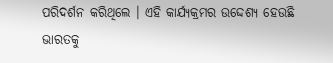ପରିଦର୍ଶନ କରିଥିଲେ । ଏହି କାର୍ଯ୍ୟକ୍ରମର ଉଦ୍ଦେଶ୍ୟ ହେଉଛି ଭାରତକୁ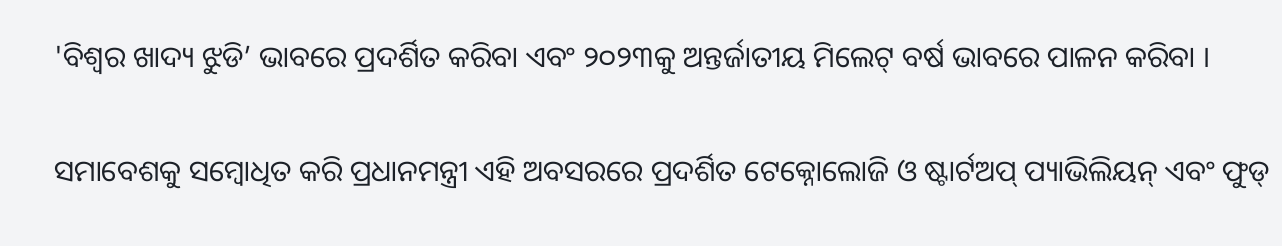'ବିଶ୍ୱର ଖାଦ୍ୟ ଝୁଡି’ ଭାବରେ ପ୍ରଦର୍ଶିତ କରିବା ଏବଂ ୨୦୨୩କୁ ଅନ୍ତର୍ଜାତୀୟ ମିଲେଟ୍ ବର୍ଷ ଭାବରେ ପାଳନ କରିବା ।

ସମାବେଶକୁ ସମ୍ବୋଧିତ କରି ପ୍ରଧାନମନ୍ତ୍ରୀ ଏହି ଅବସରରେ ପ୍ରଦର୍ଶିତ ଟେକ୍ନୋଲୋଜି ଓ ଷ୍ଟାର୍ଟଅପ୍ ପ୍ୟାଭିଲିୟନ୍ ଏବଂ ଫୁଡ୍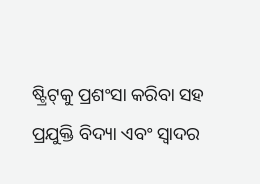ଷ୍ଟ୍ରିଟ୍‌କୁ ପ୍ରଶଂସା କରିବା ସହ ପ୍ରଯୁକ୍ତି ବିଦ୍ୟା ଏବଂ ସ୍ୱାଦର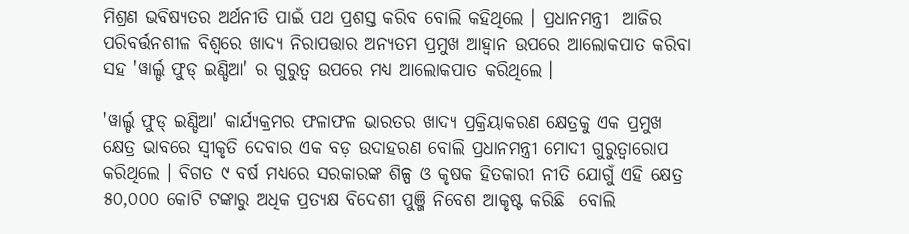ମିଶ୍ରଣ ଭବିଷ୍ୟତର ଅର୍ଥନୀତି ପାଇଁ ପଥ ପ୍ରଶସ୍ତ କରିବ ବୋଲି କହିଥିଲେ । ପ୍ରଧାନମନ୍ତ୍ରୀ  ଆଜିର ପରିବର୍ତ୍ତନଶୀଳ ବିଶ୍ୱରେ ଖାଦ୍ୟ ନିରାପତ୍ତାର ଅନ୍ୟତମ ପ୍ରମୁଖ ଆହ୍ୱାନ ଉପରେ ଆଲୋକପାତ କରିବା ସହ 'ୱାର୍ଲ୍ଡ ଫୁଡ୍ ଇଣ୍ଡିଆ' ର ଗୁରୁତ୍ୱ ଉପରେ ମଧ୍ୟ ଆଲୋକପାତ କରିଥିଲେ ।

'ୱାର୍ଲ୍ଡ ଫୁଡ୍ ଇଣ୍ଡିଆ' କାର୍ଯ୍ୟକ୍ରମର ଫଳାଫଳ ଭାରତର ଖାଦ୍ୟ ପ୍ରକ୍ରିୟାକରଣ କ୍ଷେତ୍ରକୁ ଏକ ପ୍ରମୁଖ କ୍ଷେତ୍ର ଭାବରେ ସ୍ୱୀକୃତି ଦେବାର ଏକ ବଡ଼ ଉଦାହରଣ ବୋଲି ପ୍ରଧାନମନ୍ତ୍ରୀ ମୋଦୀ ଗୁରୁତ୍ୱାରୋପ କରିଥିଲେ । ବିଗତ ୯ ବର୍ଷ ମଧ୍ୟରେ ସରକାରଙ୍କ ଶିଳ୍ପ ଓ କୃଷକ ହିତକାରୀ ନୀତି ଯୋଗୁଁ ଏହି କ୍ଷେତ୍ର ୫୦,୦୦୦ କୋଟି ଟଙ୍କାରୁ ଅଧିକ ପ୍ରତ୍ୟକ୍ଷ ବିଦେଶୀ ପୁଞ୍ଜି ନିବେଶ ଆକୃଷ୍ଟ କରିଛି  ବୋଲି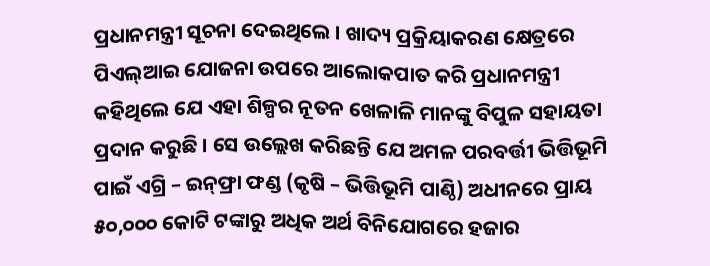ପ୍ରଧାନମନ୍ତ୍ରୀ ସୂଚନା ଦେଇଥିଲେ । ଖାଦ୍ୟ ପ୍ରକ୍ରିୟାକରଣ କ୍ଷେତ୍ରରେ ପିଏଲ୍‌ଆଇ ଯୋଜନା ଉପରେ ଆଲୋକପାତ କରି ପ୍ରଧାନମନ୍ତ୍ରୀ କହିଥିଲେ ଯେ ଏହା ଶିଳ୍ପର ନୂତନ ଖେଳାଳି ମାନଙ୍କୁ ବିପୁଳ ସହାୟତା ପ୍ରଦାନ କରୁଛି । ସେ ଉଲ୍ଲେଖ କରିଛନ୍ତି ଯେ ଅମଳ ପରବର୍ତ୍ତୀ ଭିତ୍ତିଭୂମି ପାଇଁ ଏଗ୍ରି – ଇନ୍‌ଫ୍ରା ଫଣ୍ଡ (କୃଷି – ଭିତ୍ତିଭୂମି ପାଣ୍ଠି) ଅଧୀନରେ ପ୍ରାୟ ୫୦,୦୦୦ କୋଟି ଟଙ୍କାରୁ ଅଧିକ ଅର୍ଥ ବିନିଯୋଗରେ ହଜାର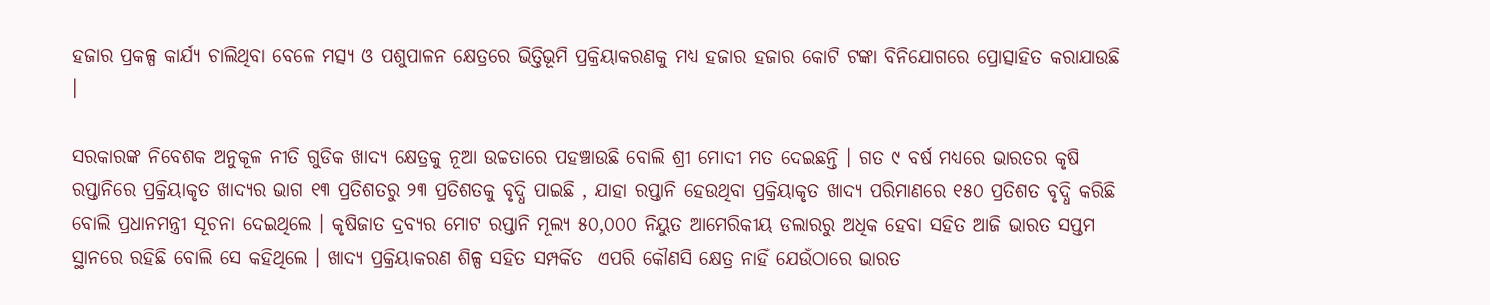ହଜାର ପ୍ରକଳ୍ପ କାର୍ଯ୍ୟ ଚାଲିଥିବା ବେଳେ ମତ୍ସ୍ୟ ଓ ପଶୁପାଳନ କ୍ଷେତ୍ରରେ ଭିତ୍ତିଭୂମି ପ୍ରକ୍ରିୟାକରଣକୁ ମଧ୍ୟ ହଜାର ହଜାର କୋଟି ଟଙ୍କା ବିନିଯୋଗରେ ପ୍ରୋତ୍ସାହିତ କରାଯାଉଛି ।

ସରକାରଙ୍କ ନିବେଶକ ଅନୁକୂଳ ନୀତି ଗୁଡିକ ଖାଦ୍ୟ କ୍ଷେତ୍ରକୁ ନୂଆ ଉଚ୍ଚତାରେ ପହଞ୍ଚାଉଛି ବୋଲି ଶ୍ରୀ ମୋଦୀ ମତ ଦେଇଛନ୍ତି । ଗତ ୯ ବର୍ଷ ମଧ୍ୟରେ ଭାରତର କୃଷି ରପ୍ତାନିରେ ପ୍ରକ୍ରିୟାକୃତ ଖାଦ୍ୟର ଭାଗ ୧୩ ପ୍ରତିଶତରୁ ୨୩ ପ୍ରତିଶତକୁ ବୃଦ୍ଧି ପାଇଛି , ଯାହା ରପ୍ତାନି ହେଉଥିବା ପ୍ରକ୍ରିୟାକୃତ ଖାଦ୍ୟ ପରିମାଣରେ ୧୫୦ ପ୍ରତିଶତ ବୃଦ୍ଧି କରିଛି ବୋଲି ପ୍ରଧାନମନ୍ତ୍ରୀ ସୂଚନା ଦେଇଥିଲେ । କୃଷିଜାତ ଦ୍ରବ୍ୟର ମୋଟ ରପ୍ତାନି ମୂଲ୍ୟ ୫୦,୦୦୦ ନିୟୁତ ଆମେରିକୀୟ ଡଲାରରୁ ଅଧିକ ହେବା ସହିତ ଆଜି ଭାରତ ସପ୍ତମ ସ୍ଥାନରେ ରହିଛି ବୋଲି ସେ କହିଥିଲେ । ଖାଦ୍ୟ ପ୍ରକ୍ରିୟାକରଣ ଶିଳ୍ପ ସହିତ ସମ୍ପର୍କିତ  ଏପରି କୌଣସି କ୍ଷେତ୍ର ନାହିଁ ଯେଉଁଠାରେ ଭାରତ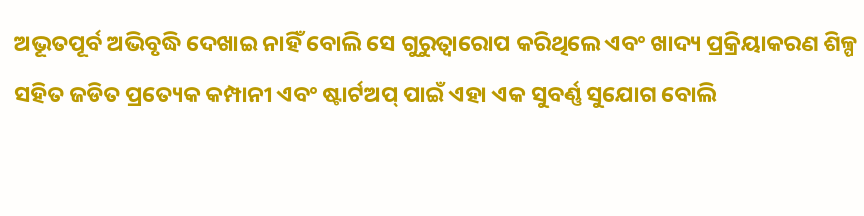ଅଭୂତପୂର୍ବ ଅଭିବୃଦ୍ଧି ଦେଖାଇ ନାହିଁ ବୋଲି ସେ ଗୁରୁତ୍ୱାରୋପ କରିଥିଲେ ଏବଂ ଖାଦ୍ୟ ପ୍ରକ୍ରିୟାକରଣ ଶିଳ୍ପ ସହିତ ଜଡିତ ପ୍ରତ୍ୟେକ କମ୍ପାନୀ ଏବଂ ଷ୍ଟାର୍ଟଅପ୍ ପାଇଁ ଏହା ଏକ ସୁବର୍ଣ୍ଣ ସୁଯୋଗ ବୋଲି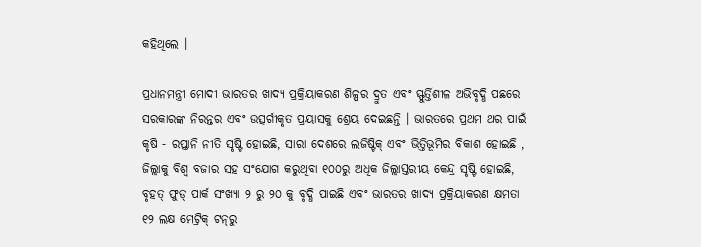କହିଥିଲେ ।

ପ୍ରଧାନମନ୍ତ୍ରୀ ମୋଦୀ ଭାରତର ଖାଦ୍ୟ ପ୍ରକ୍ରିୟାକରଣ ଶିଳ୍ପର ଦ୍ରୁତ ଏବଂ ସ୍ଫୁର୍ତ୍ତିଶୀଳ ଅଭିବୃଦ୍ଧି ପଛରେ ସରକାରଙ୍କ ନିରନ୍ତର ଏବଂ ଉତ୍ସର୍ଗୀକୃତ ପ୍ରୟାସକୁ ଶ୍ରେୟ ଦେଇଛନ୍ତି । ଭାରତରେ ପ୍ରଥମ ଥର ପାଇଁ କୃଷି - ରପ୍ତାନି ନୀତି ସୃଷ୍ଟି ହୋଇଛି, ସାରା ଦେଶରେ ଲଜିଷ୍ଟିକ୍ ଏବଂ ଭିତ୍ତିଭୂମିର ବିକାଶ ହୋଇଛି , ଜିଲ୍ଲାକୁ ବିଶ୍ୱ ବଜାର ସହ ସଂଯୋଗ କରୁଥିବା ୧୦୦ରୁ ଅଧିକ ଜିଲ୍ଲାସ୍ତରୀୟ କେନ୍ଦ୍ର ସୃଷ୍ଟି ହୋଇଛି, ବୃହତ୍ ଫୁଡ୍ ପାର୍କ ସଂଖ୍ୟା ୨ ରୁ ୨୦ କୁ ବୃଦ୍ଧି ପାଇଛି ଏବଂ ଭାରତର ଖାଦ୍ୟ ପ୍ରକ୍ରିୟାକରଣ କ୍ଷମତା ୧୨ ଲକ୍ଷ ମେଟ୍ରିକ୍ ଟନ୍‌ରୁ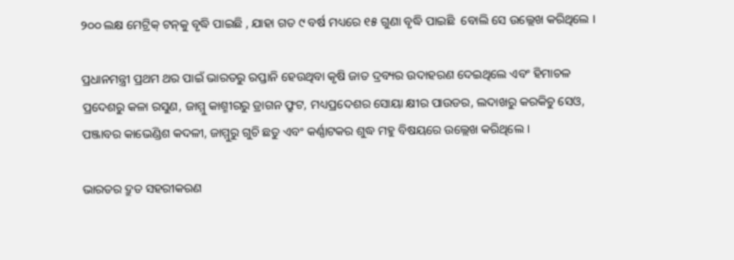୨୦୦ ଲକ୍ଷ ମେଟ୍ରିକ୍ ଟନ୍‌କୁ ବୃଦ୍ଧି ପାଇଛି , ଯାହା ଗତ ୯ ବର୍ଷ ମଧ୍ୟରେ ୧୫ ଗୁଣା ବୃଦ୍ଧି ପାଇଛି  ବୋଲି ସେ ଉଲ୍ଲେଖ କରିଥିଲେ ।

ପ୍ରଧାନମନ୍ତ୍ରୀ ପ୍ରଥମ ଥର ପାଇଁ ଭାରତରୁ ରପ୍ତାନି ହେଉଥିବା କୃଷି ଜାତ ଦ୍ରବ୍ୟର ଉଦାହରଣ ଦେଇଥିଲେ ଏବଂ ହିମାଚଳ ପ୍ରଦେଶରୁ କଳା ରସୁଣ, ଜାମ୍ମୁ କାଶ୍ମୀରରୁ ଡ୍ରାଗନ ଫ୍ରୁଟ, ମଧ୍ୟପ୍ରଦେଶର ସୋୟା କ୍ଷୀର ପାଉଡର, ଲଦାଖରୁ କରକିଚୁ ସେଓ, ପଞ୍ଜାବର କାଭେଣ୍ଡିଶ କଦଳୀ, ଜାମ୍ମୁରୁ ଗୁଚି ଛତୁ ଏବଂ କର୍ଣ୍ଣାଟକର ଶୁଦ୍ଧ ମହୁ ବିଷୟରେ ଉଲ୍ଲେଖ କରିଥିଲେ ।

ଭାରତର ଦ୍ରୁତ ସହରୀକରଣ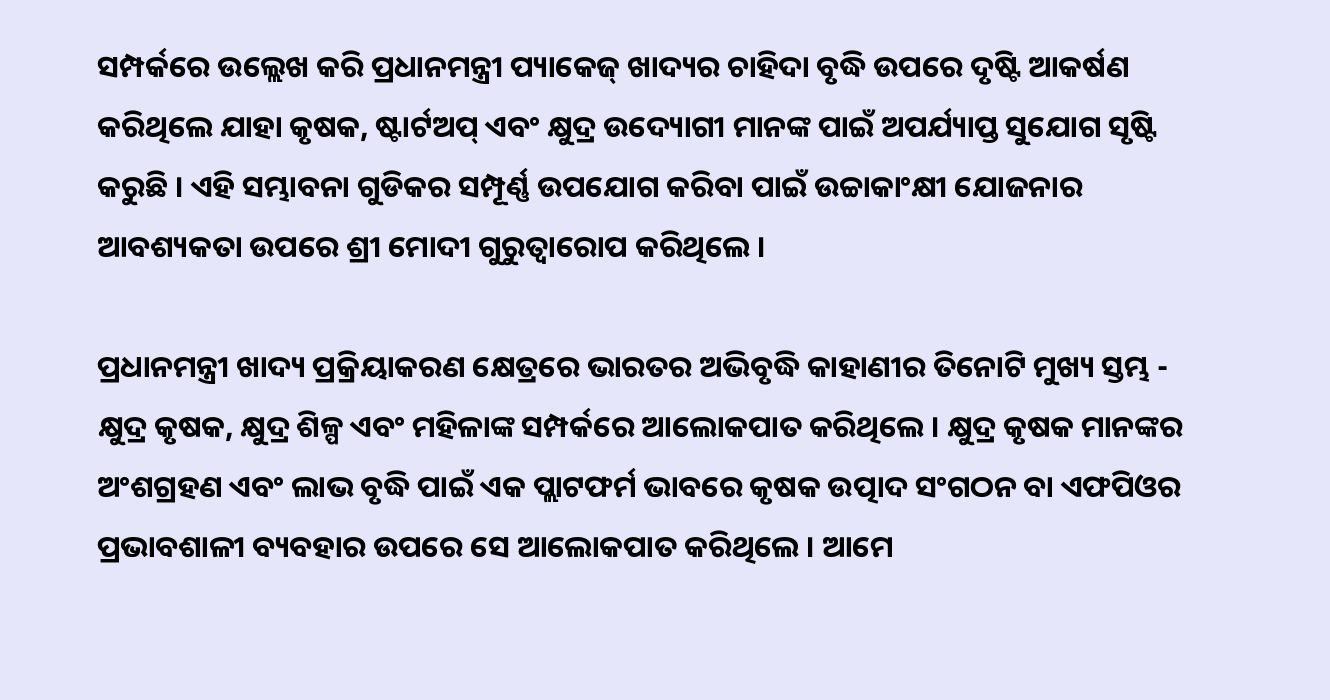ସମ୍ପର୍କରେ ଉଲ୍ଲେଖ କରି ପ୍ରଧାନମନ୍ତ୍ରୀ ପ୍ୟାକେଜ୍ ଖାଦ୍ୟର ଚାହିଦା ବୃଦ୍ଧି ଉପରେ ଦୃଷ୍ଟି ଆକର୍ଷଣ କରିଥିଲେ ଯାହା କୃଷକ, ଷ୍ଟାର୍ଟଅପ୍ ଏବଂ କ୍ଷୁଦ୍ର ଉଦ୍ୟୋଗୀ ମାନଙ୍କ ପାଇଁ ଅପର୍ଯ୍ୟାପ୍ତ ସୁଯୋଗ ସୃଷ୍ଟି କରୁଛି । ଏହି ସମ୍ଭାବନା ଗୁଡିକର ସମ୍ପୂର୍ଣ୍ଣ ଉପଯୋଗ କରିବା ପାଇଁ ଉଚ୍ଚାକାଂକ୍ଷୀ ଯୋଜନାର ଆବଶ୍ୟକତା ଉପରେ ଶ୍ରୀ ମୋଦୀ ଗୁରୁତ୍ୱାରୋପ କରିଥିଲେ ।

ପ୍ରଧାନମନ୍ତ୍ରୀ ଖାଦ୍ୟ ପ୍ରକ୍ରିୟାକରଣ କ୍ଷେତ୍ରରେ ଭାରତର ଅଭିବୃଦ୍ଧି କାହାଣୀର ତିନୋଟି ମୁଖ୍ୟ ସ୍ତମ୍ଭ - କ୍ଷୁଦ୍ର କୃଷକ, କ୍ଷୁଦ୍ର ଶିଳ୍ପ ଏବଂ ମହିଳାଙ୍କ ସମ୍ପର୍କରେ ଆଲୋକପାତ କରିଥିଲେ । କ୍ଷୁଦ୍ର କୃଷକ ମାନଙ୍କର ଅଂଶଗ୍ରହଣ ଏବଂ ଲାଭ ବୃଦ୍ଧି ପାଇଁ ଏକ ପ୍ଲାଟଫର୍ମ ଭାବରେ କୃଷକ ଉତ୍ପାଦ ସଂଗଠନ ବା ଏଫପିଓର ପ୍ରଭାବଶାଳୀ ବ୍ୟବହାର ଉପରେ ସେ ଆଲୋକପାତ କରିଥିଲେ । ଆମେ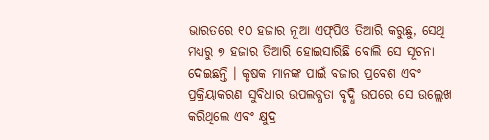ଭାରତରେ ୧୦ ହଜାର ନୂଆ ଏଫ୍‌ପିଓ ତିଆରି କରୁଛୁ, ସେଥି ମଧ୍ୟରୁ ୭ ହଜାର ତିଆରି ହୋଇସାରିଛି ବୋଲି ସେ ସୂଚନା ଦେଇଛନ୍ତି । କୃଷକ ମାନଙ୍କ ପାଇଁ ବଜାର ପ୍ରବେଶ ଏବଂ ପ୍ରକ୍ରିୟାକରଣ ସୁବିଧାର ଉପଲବ୍ଧତା ବୃଦ୍ଧି ଉପରେ ସେ ଉଲ୍ଲେଖ କରିଥିଲେ ଏବଂ କ୍ଷୁଦ୍ର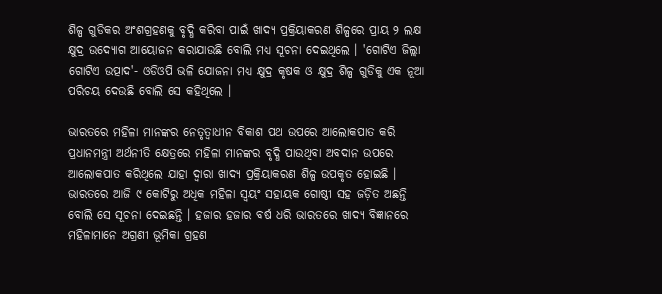ଶିଳ୍ପ ଗୁଡିକର ଅଂଶଗ୍ରହଣକୁ ବୃଦ୍ଧି କରିବା ପାଇଁ ଖାଦ୍ୟ ପ୍ରକ୍ରିୟାକରଣ ଶିଳ୍ପରେ ପ୍ରାୟ ୨ ଲକ୍ଷ କ୍ଷୁଦ୍ର ଉଦ୍ୟୋଗ ଆୟୋଜନ କରାଯାଉଛି ବୋଲି ମଧ୍ୟ ସୂଚନା ଦେଇଥିଲେ । 'ଗୋଟିଏ ଜିଲ୍ଲା ଗୋଟିଏ ଉତ୍ପାଦ'- ଓଡିଓପି ଭଳି ଯୋଜନା ମଧ୍ୟ କ୍ଷୁଦ୍ର କୃଷକ ଓ କ୍ଷୁଦ୍ର ଶିଳ୍ପ ଗୁଡିକୁ ଏକ ନୂଆ ପରିଚୟ ଦେଉଛି ବୋଲି ସେ କହିଥିଲେ ।

ଭାରତରେ ମହିଳା ମାନଙ୍କର ନେତୃତ୍ୱାଧୀନ ବିକାଶ ପଥ ଉପରେ ଆଲୋକପାତ କରି ପ୍ରଧାନମନ୍ତ୍ରୀ ଅର୍ଥନୀତି କ୍ଷେତ୍ରରେ ମହିଳା ମାନଙ୍କର ବୃଦ୍ଧି ପାଉଥିବା ଅବଦାନ ଉପରେ ଆଲୋକପାତ କରିଥିଲେ ଯାହା ଦ୍ୱାରା ଖାଦ୍ୟ ପ୍ରକ୍ରିୟାକରଣ ଶିଳ୍ପ ଉପକୃତ ହୋଇଛି । ଭାରତରେ ଆଜି ୯ କୋଟିରୁ ଅଧିକ ମହିଳା ସ୍ୱୟଂ ସହାୟକ ଗୋଷ୍ଠୀ ସହ ଜଡ଼ିତ ଅଛନ୍ତି ବୋଲି ସେ ସୂଚନା ଦେଇଛନ୍ତି । ହଜାର ହଜାର ବର୍ଷ ଧରି ଭାରତରେ ଖାଦ୍ୟ ବିଜ୍ଞାନରେ ମହିଳାମାନେ ଅଗ୍ରଣୀ ଭୂମିକା ଗ୍ରହଣ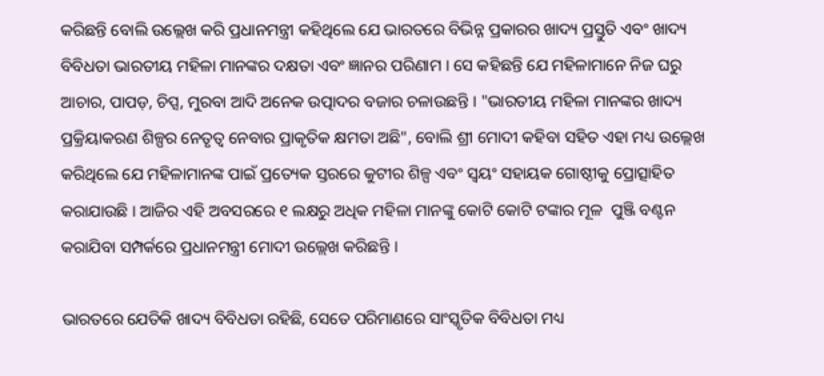କରିଛନ୍ତି ବୋଲି ଉଲ୍ଲେଖ କରି ପ୍ରଧାନମନ୍ତ୍ରୀ କହିଥିଲେ ଯେ ଭାରତରେ ବିଭିନ୍ନ ପ୍ରକାରର ଖାଦ୍ୟ ପ୍ରସ୍ତୁତି ଏବଂ ଖାଦ୍ୟ ବିବିଧତା ଭାରତୀୟ ମହିଳା ମାନଙ୍କର ଦକ୍ଷତା ଏବଂ ଜ୍ଞାନର ପରିଣାମ । ସେ କହିଛନ୍ତି ଯେ ମହିଳାମାନେ ନିଜ ଘରୁ ଆଚାର, ପାପଡ଼, ଚିପ୍ସ, ମୁରବା ଆଦି ଅନେକ ଉତ୍ପାଦର ବଜାର ଚଳାଉଛନ୍ତି । "ଭାରତୀୟ ମହିଳା ମାନଙ୍କର ଖାଦ୍ୟ ପ୍ରକ୍ରିୟାକରଣ ଶିଳ୍ପର ନେତୃତ୍ୱ ନେବାର ପ୍ରାକୃତିକ କ୍ଷମତା ଅଛି", ବୋଲି ଶ୍ରୀ ମୋଦୀ କହିବା ସହିତ ଏହା ମଧ୍ୟ ଉଲ୍ଲେଖ କରିଥିଲେ ଯେ ମହିଳାମାନଙ୍କ ପାଇଁ ପ୍ରତ୍ୟେକ ସ୍ତରରେ କୁଟୀର ଶିଳ୍ପ ଏବଂ ସ୍ୱୟଂ ସହାୟକ ଗୋଷ୍ଠୀକୁ ପ୍ରୋତ୍ସାହିତ କରାଯାଉଛି । ଆଜିର ଏହି ଅବସରରେ ୧ ଲକ୍ଷରୁ ଅଧିକ ମହିଳା ମାନଙ୍କୁ କୋଟି କୋଟି ଟଙ୍କାର ମୂଳ  ପୁଞ୍ଜି ବଣ୍ଟନ କରାଯିବା ସମ୍ପର୍କରେ ପ୍ରଧାନମନ୍ତ୍ରୀ ମୋଦୀ ଉଲ୍ଲେଖ କରିଛନ୍ତି ।

ଭାରତରେ ଯେତିକି ଖାଦ୍ୟ ବିବିଧତା ରହିଛି, ସେତେ ପରିମାଣରେ ସାଂସ୍କୃତିକ ବିବିଧତା ମଧ୍ୟ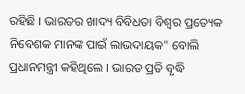ରହିଛି । ଭାରତର ଖାଦ୍ୟ ବିବିଧତା ବିଶ୍ୱର ପ୍ରତ୍ୟେକ ନିବେଶକ ମାନଙ୍କ ପାଇଁ ଲାଭଦାୟକ" ବୋଲି ପ୍ରଧାନମନ୍ତ୍ରୀ କହିଥିଲେ । ଭାରତ ପ୍ରତି ବୃଦ୍ଧି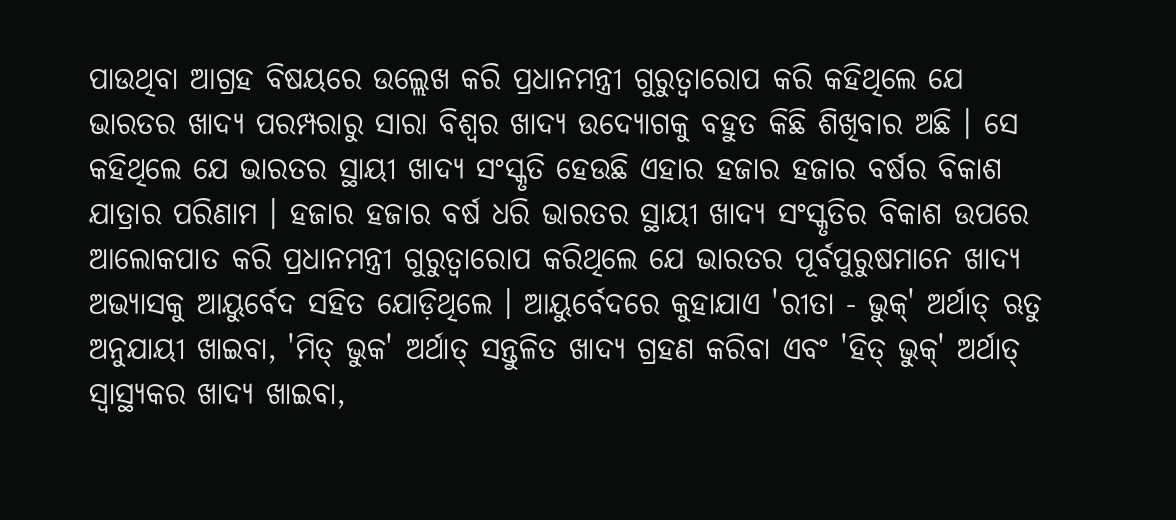ପାଉଥିବା ଆଗ୍ରହ ବିଷୟରେ ଉଲ୍ଲେଖ କରି ପ୍ରଧାନମନ୍ତ୍ରୀ ଗୁରୁତ୍ୱାରୋପ କରି କହିଥିଲେ ଯେ ଭାରତର ଖାଦ୍ୟ ପରମ୍ପରାରୁ ସାରା ବିଶ୍ୱର ଖାଦ୍ୟ ଉଦ୍ୟୋଗକୁ ବହୁତ କିଛି ଶିଖିବାର ଅଛି । ସେ କହିଥିଲେ ଯେ ଭାରତର ସ୍ଥାୟୀ ଖାଦ୍ୟ ସଂସ୍କୃତି ହେଉଛି ଏହାର ହଜାର ହଜାର ବର୍ଷର ବିକାଶ ଯାତ୍ରାର ପରିଣାମ । ହଜାର ହଜାର ବର୍ଷ ଧରି ଭାରତର ସ୍ଥାୟୀ ଖାଦ୍ୟ ସଂସ୍କୃତିର ବିକାଶ ଉପରେ ଆଲୋକପାତ କରି ପ୍ରଧାନମନ୍ତ୍ରୀ ଗୁରୁତ୍ୱାରୋପ କରିଥିଲେ ଯେ ଭାରତର ପୂର୍ବପୁରୁଷମାନେ ଖାଦ୍ୟ ଅଭ୍ୟାସକୁ ଆୟୁର୍ବେଦ ସହିତ ଯୋଡ଼ିଥିଲେ । ଆୟୁର୍ବେଦରେ କୁହାଯାଏ 'ରୀତା - ଭୁକ୍‌' ଅର୍ଥାତ୍ ଋତୁ ଅନୁଯାୟୀ ଖାଇବା, 'ମିତ୍ ଭୁକ' ଅର୍ଥାତ୍ ସନ୍ତୁଳିତ ଖାଦ୍ୟ ଗ୍ରହଣ କରିବା ଏବଂ 'ହିତ୍ ଭୁକ୍‌' ଅର୍ଥାତ୍ ସ୍ୱାସ୍ଥ୍ୟକର ଖାଦ୍ୟ ଖାଇବା,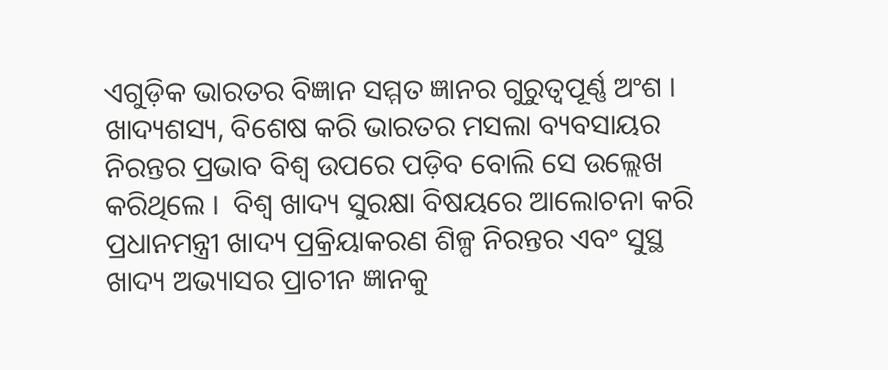ଏଗୁଡ଼ିକ ଭାରତର ବିଜ୍ଞାନ ସମ୍ମତ ଜ୍ଞାନର ଗୁରୁତ୍ୱପୂର୍ଣ୍ଣ ଅଂଶ । ଖାଦ୍ୟଶସ୍ୟ, ବିଶେଷ କରି ଭାରତର ମସଲା ବ୍ୟବସାୟର ନିରନ୍ତର ପ୍ରଭାବ ବିଶ୍ୱ ଉପରେ ପଡ଼ିବ ବୋଲି ସେ ଉଲ୍ଲେଖ କରିଥିଲେ ।  ବିଶ୍ୱ ଖାଦ୍ୟ ସୁରକ୍ଷା ବିଷୟରେ ଆଲୋଚନା କରି ପ୍ରଧାନମନ୍ତ୍ରୀ ଖାଦ୍ୟ ପ୍ରକ୍ରିୟାକରଣ ଶିଳ୍ପ ନିରନ୍ତର ଏବଂ ସୁସ୍ଥ ଖାଦ୍ୟ ଅଭ୍ୟାସର ପ୍ରାଚୀନ ଜ୍ଞାନକୁ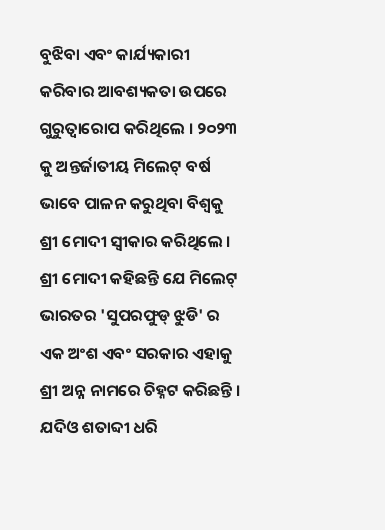ବୁଝିବା ଏବଂ କାର୍ଯ୍ୟକାରୀ କରିବାର ଆବଶ୍ୟକତା ଉପରେ ଗୁରୁତ୍ୱାରୋପ କରିଥିଲେ । ୨୦୨୩ କୁ ଅନ୍ତର୍ଜାତୀୟ ମିଲେଟ୍ ବର୍ଷ ଭାବେ ପାଳନ କରୁଥିବା ବିଶ୍ୱକୁ ଶ୍ରୀ ମୋଦୀ ସ୍ୱୀକାର କରିଥିଲେ । ଶ୍ରୀ ମୋଦୀ କହିଛନ୍ତି ଯେ ମିଲେଟ୍ ଭାରତର 'ସୁପରଫୁଡ୍ ଝୁଡି' ର ଏକ ଅଂଶ ଏବଂ ସରକାର ଏହାକୁ ଶ୍ରୀ ଅନ୍ନ ନାମରେ ଚିହ୍ନଟ କରିଛନ୍ତି । ଯଦିଓ ଶତାବ୍ଦୀ ଧରି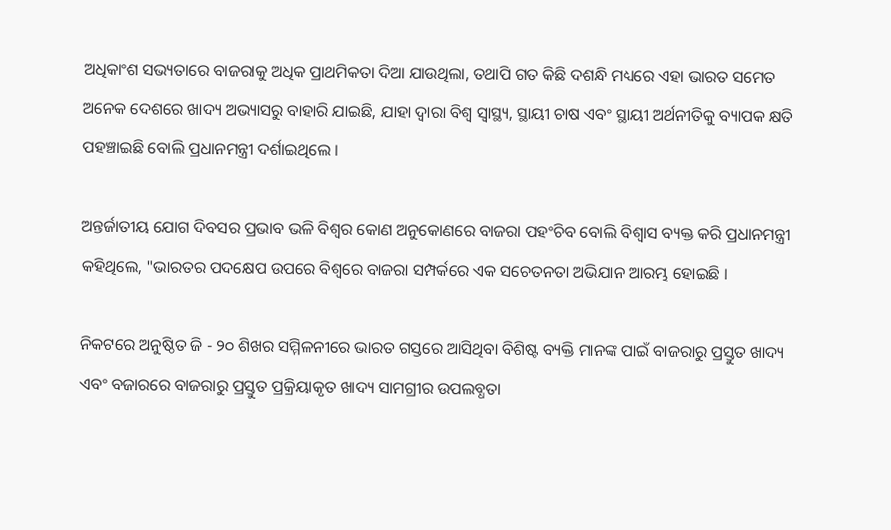ଅଧିକାଂଶ ସଭ୍ୟତାରେ ବାଜରାକୁ ଅଧିକ ପ୍ରାଥମିକତା ଦିଆ ଯାଉଥିଲା, ତଥାପି ଗତ କିଛି ଦଶନ୍ଧି ମଧ୍ୟରେ ଏହା ଭାରତ ସମେତ ଅନେକ ଦେଶରେ ଖାଦ୍ୟ ଅଭ୍ୟାସରୁ ବାହାରି ଯାଇଛି, ଯାହା ଦ୍ୱାରା ବିଶ୍ୱ ସ୍ୱାସ୍ଥ୍ୟ, ସ୍ଥାୟୀ ଚାଷ ଏବଂ ସ୍ଥାୟୀ ଅର୍ଥନୀତିକୁ ବ୍ୟାପକ କ୍ଷତି ପହଞ୍ଚାଇଛି ବୋଲି ପ୍ରଧାନମନ୍ତ୍ରୀ ଦର୍ଶାଇଥିଲେ ।

ଅନ୍ତର୍ଜାତୀୟ ଯୋଗ ଦିବସର ପ୍ରଭାବ ଭଳି ବିଶ୍ୱର କୋଣ ଅନୁକୋଣରେ ବାଜରା ପହଂଚିବ ବୋଲି ବିଶ୍ୱାସ ବ୍ୟକ୍ତ କରି ପ୍ରଧାନମନ୍ତ୍ରୀ କହିଥିଲେ, "ଭାରତର ପଦକ୍ଷେପ ଉପରେ ବିଶ୍ୱରେ ବାଜରା ସମ୍ପର୍କରେ ଏକ ସଚେତନତା ଅଭିଯାନ ଆରମ୍ଭ ହୋଇଛି ।

ନିକଟରେ ଅନୁଷ୍ଠିତ ଜି - ୨୦ ଶିଖର ସମ୍ମିଳନୀରେ ଭାରତ ଗସ୍ତରେ ଆସିଥିବା ବିଶିଷ୍ଟ ବ୍ୟକ୍ତି ମାନଙ୍କ ପାଇଁ ବାଜରାରୁ ପ୍ରସ୍ତୁତ ଖାଦ୍ୟ ଏବଂ ବଜାରରେ ବାଜରାରୁ ପ୍ରସ୍ତୁତ ପ୍ରକ୍ରିୟାକୃତ ଖାଦ୍ୟ ସାମଗ୍ରୀର ଉପଲବ୍ଧତା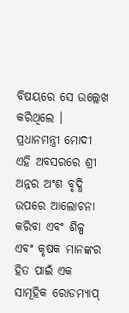ବିଷୟରେ ସେ ଉଲ୍ଲେଖ କରିଥିଲେ । ପ୍ରଧାନମନ୍ତ୍ରୀ ମୋଦୀ ଏହି ଅବସରରେ ଶ୍ରୀ ଅନ୍ନର ଅଂଶ ବୃଦ୍ଧି ଉପରେ ଆଲୋଚନା କରିବା ଏବଂ ଶିଳ୍ପ ଏବଂ କୃଷକ ମାନଙ୍କର ହିତ ପାଇଁ ଏକ ସାମୂହିକ ରୋଡମ୍ୟାପ୍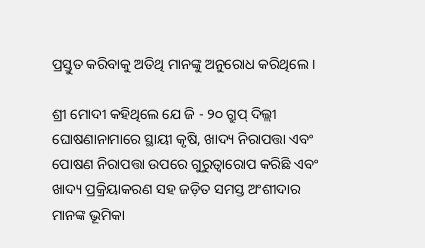ପ୍ରସ୍ତୁତ କରିବାକୁ ଅତିଥି ମାନଙ୍କୁ ଅନୁରୋଧ କରିଥିଲେ ।

ଶ୍ରୀ ମୋଦୀ କହିଥିଲେ ଯେ ଜି - ୨୦ ଗ୍ରୁପ୍ ଦିଲ୍ଲୀ ଘୋଷଣାନାମାରେ ସ୍ଥାୟୀ କୃଷି, ଖାଦ୍ୟ ନିରାପତ୍ତା ଏବଂ ପୋଷଣ ନିରାପତ୍ତା ଉପରେ ଗୁରୁତ୍ୱାରୋପ କରିଛି ଏବଂ ଖାଦ୍ୟ ପ୍ରକ୍ରିୟାକରଣ ସହ ଜଡ଼ିତ ସମସ୍ତ ଅଂଶୀଦାର ମାନଙ୍କ ଭୂମିକା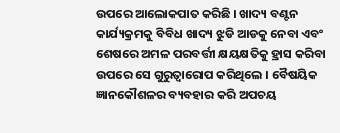ଉପରେ ଆଲୋକପାତ କରିଛି । ଖାଦ୍ୟ ବଣ୍ଟନ କାର୍ଯ୍ୟକ୍ରମକୁ ବିବିଧ ଖାଦ୍ୟ ଝୁଡି ଆଡକୁ ନେବା ଏବଂ ଶେଷରେ ଅମଳ ପରବର୍ତ୍ତୀ କ୍ଷୟକ୍ଷତିକୁ ହ୍ରାସ କରିବା ଉପରେ ସେ ଗୁରୁତ୍ୱାରୋପ କରିଥିଲେ । ବୈଷୟିକ ଜ୍ଞାନକୌଶଳର ବ୍ୟବହାର କରି ଅପଚୟ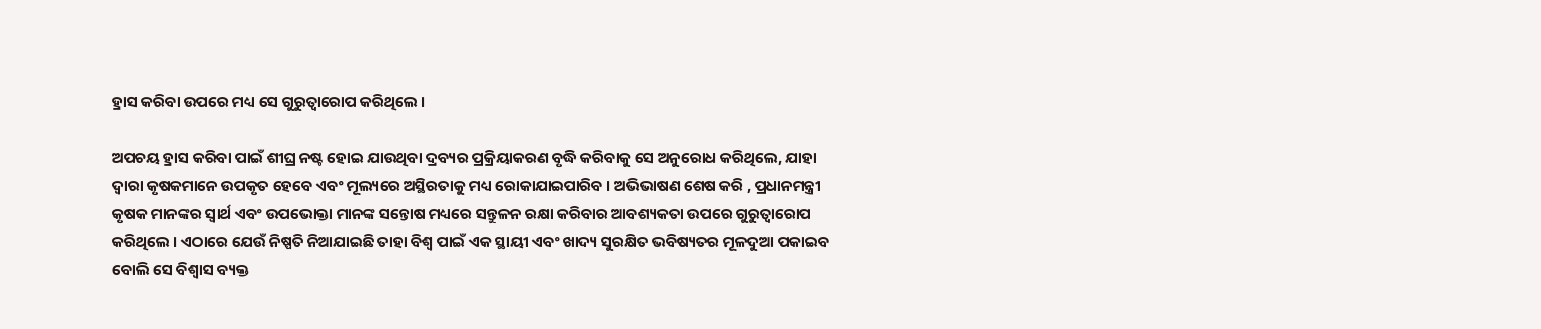ହ୍ରାସ କରିବା ଉପରେ ମଧ୍ୟ ସେ ଗୁରୁତ୍ୱାରୋପ କରିଥିଲେ ।

ଅପଚୟ ହ୍ରାସ କରିବା ପାଇଁ ଶୀଘ୍ର ନଷ୍ଟ ହୋଇ ଯାଉଥିବା ଦ୍ରବ୍ୟର ପ୍ରକ୍ରିୟାକରଣ ବୃଦ୍ଧି କରିବାକୁ ସେ ଅନୁରୋଧ କରିଥିଲେ, ଯାହା ଦ୍ୱାରା କୃଷକମାନେ ଉପକୃତ ହେବେ ଏବଂ ମୂଲ୍ୟରେ ଅସ୍ଥିରତାକୁ ମଧ୍ୟ ରୋକାଯାଇପାରିବ । ଅଭିଭାଷଣ ଶେଷ କରି , ପ୍ରଧାନମନ୍ତ୍ରୀ କୃଷକ ମାନଙ୍କର ସ୍ୱାର୍ଥ ଏବଂ ଉପଭୋକ୍ତା ମାନଙ୍କ ସନ୍ତୋଷ ମଧ୍ୟରେ ସନ୍ତୁଳନ ରକ୍ଷା କରିବାର ଆବଶ୍ୟକତା ଉପରେ ଗୁରୁତ୍ୱାରୋପ କରିଥିଲେ । ଏଠାରେ ଯେଉଁ ନିଷ୍ପତି ନିଆଯାଇଛି ତାହା ବିଶ୍ୱ ପାଇଁ ଏକ ସ୍ଥାୟୀ ଏବଂ ଖାଦ୍ୟ ସୁରକ୍ଷିତ ଭବିଷ୍ୟତର ମୂଳଦୁଆ ପକାଇବ ବୋଲି ସେ ବିଶ୍ୱାସ ବ୍ୟକ୍ତ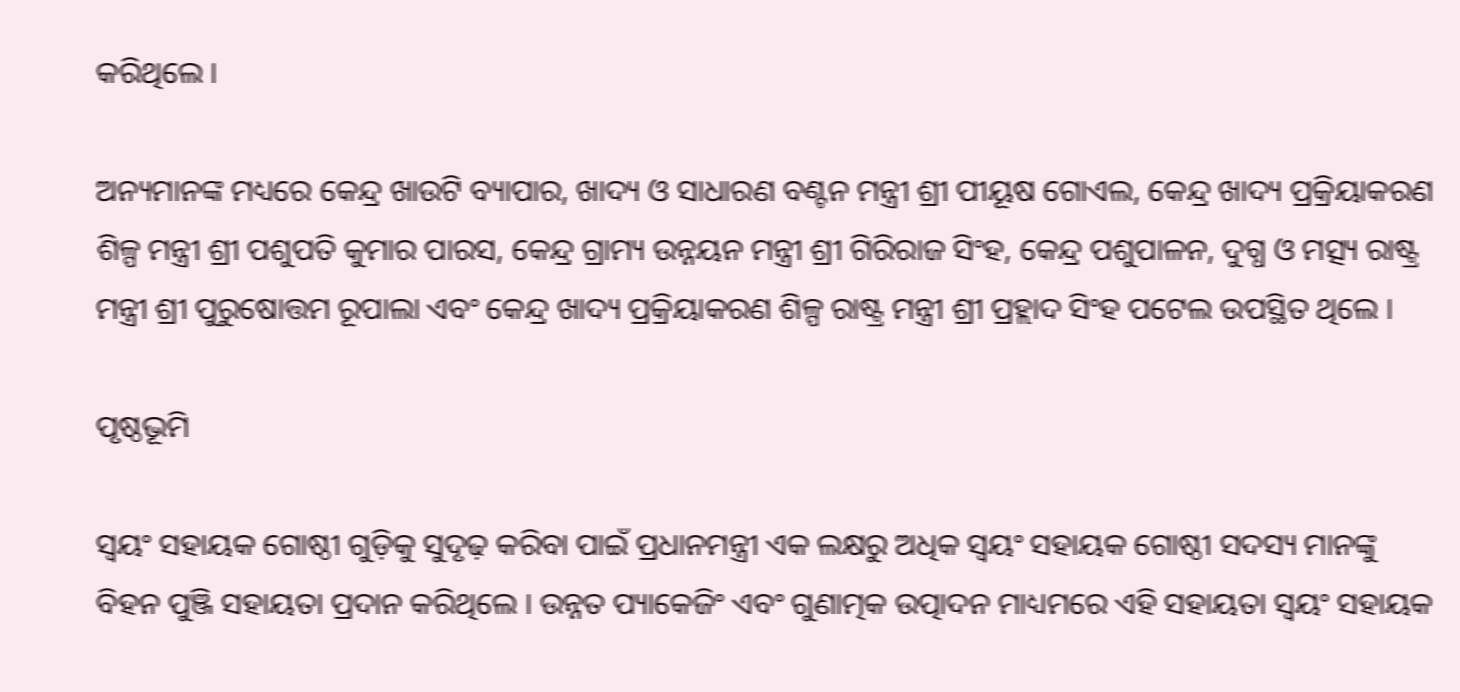କରିଥିଲେ ।

ଅନ୍ୟମାନଙ୍କ ମଧ୍ୟରେ କେନ୍ଦ୍ର ଖାଉଟି ବ୍ୟାପାର, ଖାଦ୍ୟ ଓ ସାଧାରଣ ବଣ୍ଟନ ମନ୍ତ୍ରୀ ଶ୍ରୀ ପୀୟୂଷ ଗୋଏଲ, କେନ୍ଦ୍ର ଖାଦ୍ୟ ପ୍ରକ୍ରିୟାକରଣ ଶିଳ୍ପ ମନ୍ତ୍ରୀ ଶ୍ରୀ ପଶୁପତି କୁମାର ପାରସ, କେନ୍ଦ୍ର ଗ୍ରାମ୍ୟ ଉନ୍ନୟନ ମନ୍ତ୍ରୀ ଶ୍ରୀ ଗିରିରାଜ ସିଂହ, କେନ୍ଦ୍ର ପଶୁପାଳନ, ଦୁଗ୍ଧ ଓ ମତ୍ସ୍ୟ ରାଷ୍ଟ୍ର ମନ୍ତ୍ରୀ ଶ୍ରୀ ପୁରୁଷୋତ୍ତମ ରୂପାଲା ଏବଂ କେନ୍ଦ୍ର ଖାଦ୍ୟ ପ୍ରକ୍ରିୟାକରଣ ଶିଳ୍ପ ରାଷ୍ଟ୍ର ମନ୍ତ୍ରୀ ଶ୍ରୀ ପ୍ରହ୍ଲାଦ ସିଂହ ପଟେଲ ଉପସ୍ଥିତ ଥିଲେ ।

ପୃଷ୍ଠଭୂମି

ସ୍ୱୟଂ ସହାୟକ ଗୋଷ୍ଠୀ ଗୁଡ଼ିକୁ ସୁଦୃଢ଼ କରିବା ପାଇଁ ପ୍ରଧାନମନ୍ତ୍ରୀ ଏକ ଲକ୍ଷରୁ ଅଧିକ ସ୍ୱୟଂ ସହାୟକ ଗୋଷ୍ଠୀ ସଦସ୍ୟ ମାନଙ୍କୁ ବିହନ ପୁଞ୍ଜି ସହାୟତା ପ୍ରଦାନ କରିଥିଲେ । ଉନ୍ନତ ପ୍ୟାକେଜିଂ ଏବଂ ଗୁଣାତ୍ମକ ଉତ୍ପାଦନ ମାଧ୍ୟମରେ ଏହି ସହାୟତା ସ୍ୱୟଂ ସହାୟକ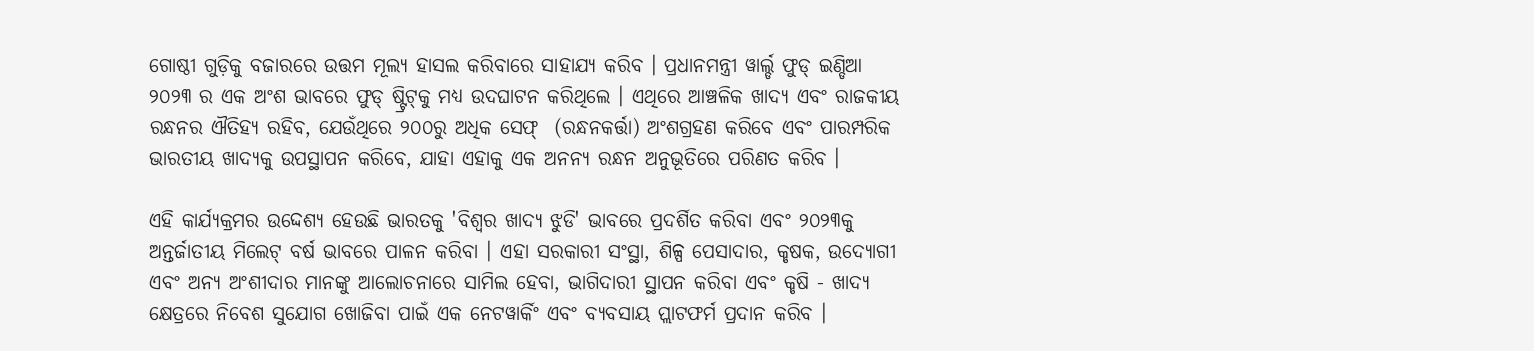ଗୋଷ୍ଠୀ ଗୁଡ଼ିକୁ ବଜାରରେ ଉତ୍ତମ ମୂଲ୍ୟ ହାସଲ କରିବାରେ ସାହାଯ୍ୟ କରିବ । ପ୍ରଧାନମନ୍ତ୍ରୀ ୱାର୍ଲ୍ଡ ଫୁଡ୍ ଇଣ୍ଡିଆ ୨୦୨୩ ର ଏକ ଅଂଶ ଭାବରେ ଫୁଡ୍ ଷ୍ଟ୍ରିଟ୍‌କୁ ମଧ୍ୟ ଉଦଘାଟନ କରିଥିଲେ । ଏଥିରେ ଆଞ୍ଚଳିକ ଖାଦ୍ୟ ଏବଂ ରାଜକୀୟ ରନ୍ଧନର ଐତିହ୍ୟ ରହିବ, ଯେଉଁଥିରେ ୨୦୦ରୁ ଅଧିକ ସେଫ୍  (ରନ୍ଧନକର୍ତ୍ତା) ଅଂଶଗ୍ରହଣ କରିବେ ଏବଂ ପାରମ୍ପରିକ ଭାରତୀୟ ଖାଦ୍ୟକୁ ଉପସ୍ଥାପନ କରିବେ, ଯାହା ଏହାକୁ ଏକ ଅନନ୍ୟ ରନ୍ଧନ ଅନୁଭୂତିରେ ପରିଣତ କରିବ ।

ଏହି କାର୍ଯ୍ୟକ୍ରମର ଉଦ୍ଦେଶ୍ୟ ହେଉଛି ଭାରତକୁ 'ବିଶ୍ୱର ଖାଦ୍ୟ ଝୁଡି' ଭାବରେ ପ୍ରଦର୍ଶିତ କରିବା ଏବଂ ୨୦୨୩କୁ ଅନ୍ତର୍ଜାତୀୟ ମିଲେଟ୍ ବର୍ଷ ଭାବରେ ପାଳନ କରିବା । ଏହା ସରକାରୀ ସଂସ୍ଥା, ଶିଳ୍ପ ପେସାଦାର, କୃଷକ, ଉଦ୍ୟୋଗୀ ଏବଂ ଅନ୍ୟ ଅଂଶୀଦାର ମାନଙ୍କୁ ଆଲୋଚନାରେ ସାମିଲ ହେବା, ଭାଗିଦାରୀ ସ୍ଥାପନ କରିବା ଏବଂ କୃଷି - ଖାଦ୍ୟ କ୍ଷେତ୍ରରେ ନିବେଶ ସୁଯୋଗ ଖୋଜିବା ପାଇଁ ଏକ ନେଟୱାର୍କିଂ ଏବଂ ବ୍ୟବସାୟ ପ୍ଲାଟଫର୍ମ ପ୍ରଦାନ କରିବ ।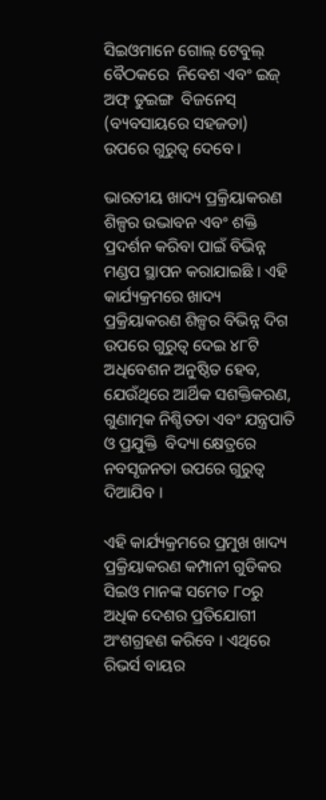ସିଇଓମାନେ ଗୋଲ୍ ଟେବୁଲ୍ ବୈଠକରେ  ନିବେଶ ଏବଂ ଇଜ୍ ଅଫ୍ ଡୁଇଙ୍ଗ  ବିଜନେସ୍ (ବ୍ୟବସାୟରେ ସହଜତା) ଉପରେ ଗୁରୁତ୍ୱ ଦେବେ ।

ଭାରତୀୟ ଖାଦ୍ୟ ପ୍ରକ୍ରିୟାକରଣ ଶିଳ୍ପର ଉଦ୍ଭାବନ ଏବଂ ଶକ୍ତି ପ୍ରଦର୍ଶନ କରିବା ପାଇଁ ବିଭିନ୍ନ ମଣ୍ଡପ ସ୍ଥାପନ କରାଯାଇଛି । ଏହି କାର୍ଯ୍ୟକ୍ରମରେ ଖାଦ୍ୟ ପ୍ରକ୍ରିୟାକରଣ ଶିଳ୍ପର ବିଭିନ୍ନ ଦିଗ ଉପରେ ଗୁରୁତ୍ୱ ଦେଇ ୪୮ଟି ଅଧିବେଶନ ଅନୁଷ୍ଠିତ ହେବ, ଯେଉଁଥିରେ ଆର୍ଥିକ ସଶକ୍ତିକରଣ, ଗୁଣାତ୍ମକ ନିଶ୍ଚିତତା ଏବଂ ଯନ୍ତ୍ରପାତି ଓ ପ୍ରଯୁକ୍ତି  ବିଦ୍ୟା କ୍ଷେତ୍ରରେ ନବସୃଜନତା ଉପରେ ଗୁରୁତ୍ୱ ଦିଆଯିବ ।

ଏହି କାର୍ଯ୍ୟକ୍ରମରେ ପ୍ରମୁଖ ଖାଦ୍ୟ ପ୍ରକ୍ରିୟାକରଣ କମ୍ପାନୀ ଗୁଡିକର ସିଇଓ ମାନଙ୍କ ସମେତ ୮୦ରୁ ଅଧିକ ଦେଶର ପ୍ରତିଯୋଗୀ ଅଂଶଗ୍ରହଣ କରିବେ । ଏଥିରେ ରିଭର୍ସ ବାୟର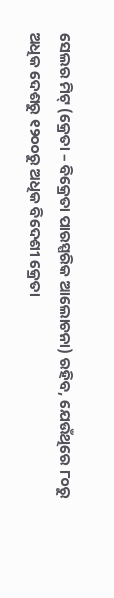ସେଲର ମିଟ୍ (କ୍ରେତା – ବିକ୍ରେତା ପାରସ୍ପରିକ ଆଲୋଚନା) ରହିବ, ଯେଉଁଥିରେ ୮୦ରୁ ଅଧିକ ଦେଶରୁ ୧୨୦୦ରୁ ଅଧିକ ବିଦେଶୀ କ୍ରେତା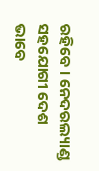ରହିବେ । ନେଦରଲ୍ୟାଣ୍ଡ ସହଯୋଗୀ ଦେଶ ଭାବେ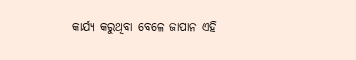କାର୍ଯ୍ୟ କରୁଥିବା ବେଳେ ଜାପାନ ଏହି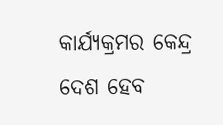କାର୍ଯ୍ୟକ୍ରମର କେନ୍ଦ୍ର ଦେଶ ହେବ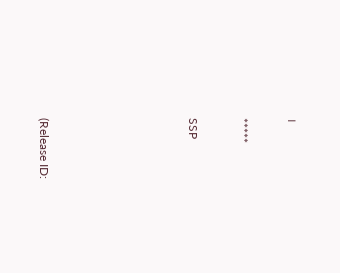।

*****

SSP





(Release ID: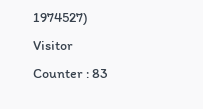1974527) Visitor Counter : 83